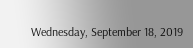Wednesday, September 18, 2019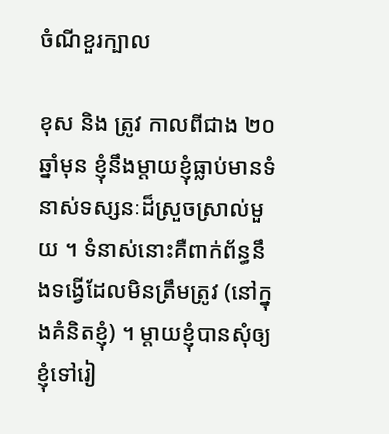ចំណីខួរក្បាល

ខុស និង ត្រូវ កាលពីជាង ២០ឆ្នាំមុន ខ្ញុំនឹងម្តាយខ្ញុំធ្លាប់មានទំនាស់ទស្សនៈដ៏ស្រួចស្រាល់មួយ ។ ទំនាស់នោះគឺពាក់ព័ន្ធនឹងទង្វើដែលមិនត្រឹមត្រូវ (នៅក្នុងគំនិតខ្ញុំ) ។ ម្តាយខ្ញុំបានសុំឲ្យខ្ញុំទៅរៀ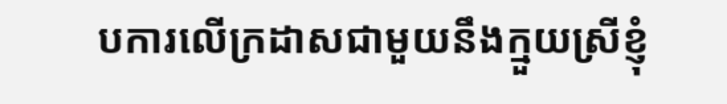បការលើក្រដាសជាមួយនឹងក្មួយស្រីខ្ញុំ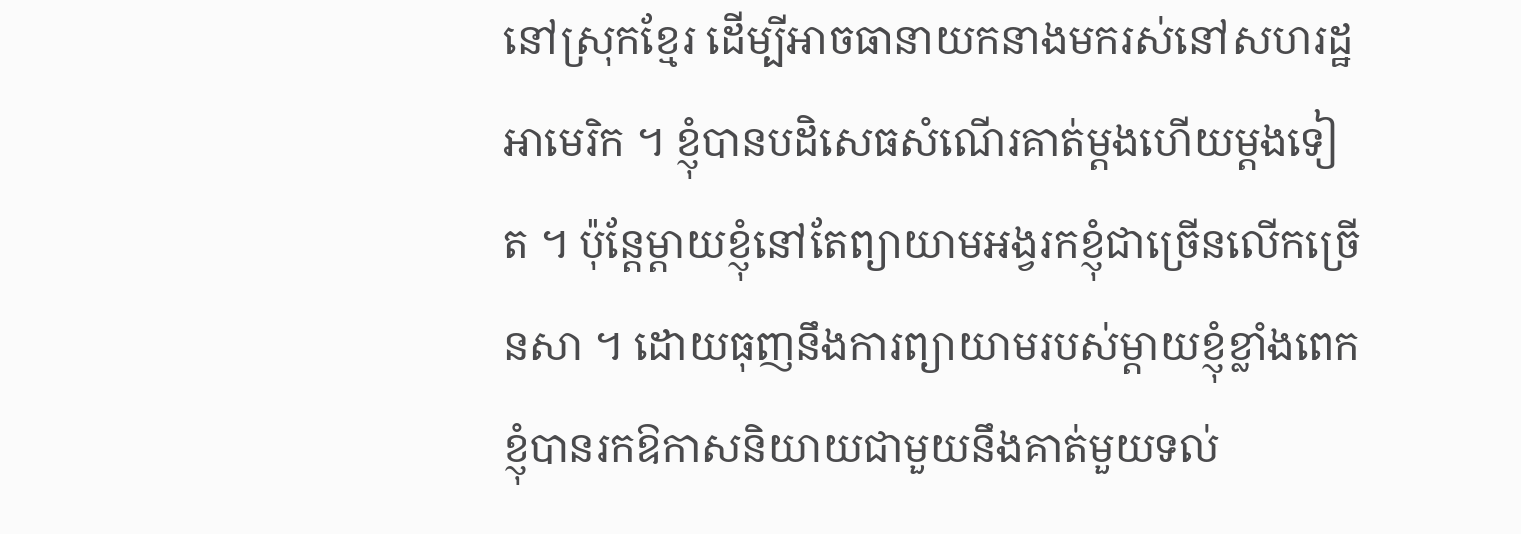នៅស្រុកខ្មែរ ដើម្បីអាចធានាយកនាងមករស់នៅសហរដ្ឋអាមេរិក ។ ខ្ញុំបានបដិសេធសំណើរគាត់ម្តងហើយម្តងទៀត ។ ប៉ុន្តែម្តាយខ្ញុំនៅតែព្យាយាមអង្វរកខ្ញុំជាច្រើនលើកច្រើនសា ។ ដោយធុញនឹងការព្យាយាមរបស់ម្តាយខ្ញុំខ្លាំងពេក ខ្ញុំបានរកឱកាសនិយាយជាមួយនឹងគាត់មួយទល់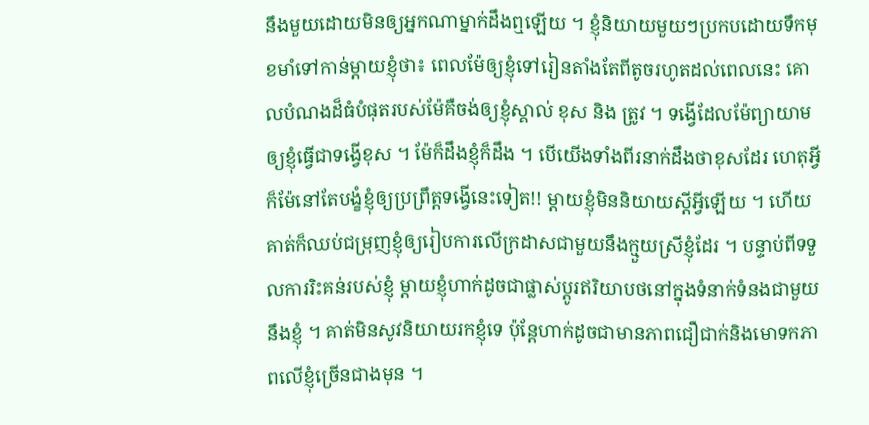នឹងមួយដោយមិនឲ្យអ្នកណាម្នាក់ដឹងឮឡើយ ។ ខ្ញុំនិយាយមួយៗប្រកបដោយទឹកមុខមាំទៅកាន់ម្តាយខ្ញុំថា៖ ពេលម៉ែឲ្យខ្ញុំទៅរៀនតាំងតែពីតូចរហូតដល់ពេលនេះ គោលបំណងដ៏ធំបំផុតរបស់ម៉ែគឺចង់ឲ្យខ្ញុំស្គាល់ ខុស និង ត្រូវ ។ ទង្វើដែលម៉ែព្យាយាមឲ្យខ្ញុំធ្វើជាទង្វើខុស ។ ម៉ែក៏ដឹងខ្ញុំក៏ដឹង ។ បើយើងទាំងពីរនាក់ដឹងថាខុសដែរ ហេតុអ្វីក៏ម៉ែនៅតែបង្ខំខ្ញុំឲ្យប្រព្រឹត្តទង្វើនេះទៀត!! ម្តាយខ្ញុំមិននិយាយស្តីអ្វីឡើយ ។ ហើយគាត់ក៏ឈប់ជម្រុញខ្ញុំឲ្យរៀបការលើក្រដាសជាមួយនឹងក្មួយស្រីខ្ញុំដែរ ។ បន្ទាប់ពីទទួលការរិះគន់របស់ខ្ញុំ ម្តាយខ្ញុំហាក់ដូចជាផ្លាស់ប្តូរឥរិយាបថនៅក្នុងទំនាក់ទំនងជាមួយនឹងខ្ញុំ ។ គាត់មិនសូវនិយាយរកខ្ញុំទេ ប៉ុន្តែហាក់ដូចជាមានភាពជឿជាក់និងមោទកភាពលើខ្ញុំច្រើនជាងមុន ។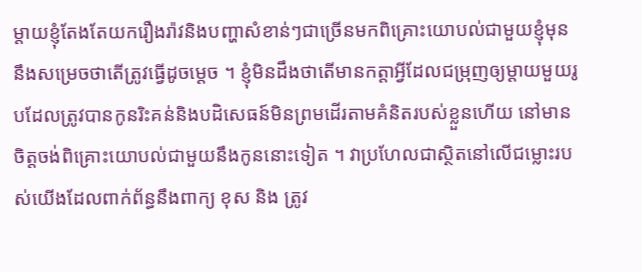ម្តាយខ្ញុំតែងតែយករឿងរ៉ាវនិងបញ្ហាសំខាន់ៗជាច្រើនមកពិគ្រោះយោបល់ជាមួយខ្ញុំមុននឹងសម្រេចថាតើត្រូវធ្វើដូចម្តេច ។ ខ្ញុំមិនដឹងថាតើមានកត្តាអ្វីដែលជម្រុញឲ្យម្តាយមួយរូបដែលត្រូវបានកូនរិះគន់និងបដិសេធន៍មិនព្រមដើរតាមគំនិតរបស់ខ្លួនហើយ នៅមានចិត្តចង់ពិគ្រោះយោបល់ជាមួយនឹងកូននោះទៀត ។ វាប្រហែលជាស្ថិតនៅលើជម្លោះរបស់យើងដែលពាក់ព័ន្ធនឹងពាក្យ ខុស និង ត្រូវ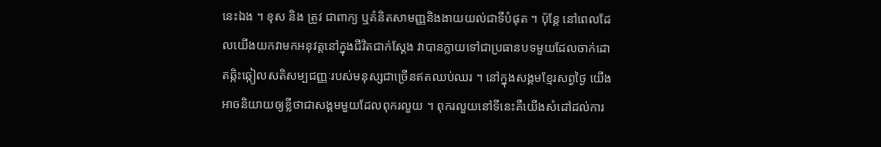នេះឯង ។ ខុស និង ត្រូវ ជាពាក្យ ឬគំនិតសាមញ្ញនិងងាយយល់ជាទីបំផុត ។ ប៉ុន្តែ នៅពេលដែលយើងយកវាមកអនុវត្តនៅក្នុងជីវិតជាក់ស្តែង វាបានក្លាយទៅជាប្រធានបទមួយដែលចាក់ដោតឆ្កិះឆ្កៀលសតិសម្បជញ្ញៈរបស់មនុស្សជាច្រើនឥតឈប់ឈរ ។ នៅក្នុងសង្គមខ្មែរសព្វថ្ងៃ យើងអាចនិយាយឲ្យខ្លីថាជាសង្គមមួយដែលពុករលួយ ។ ពុករលួយនៅទីនេះគឺយើងសំដៅដល់ការ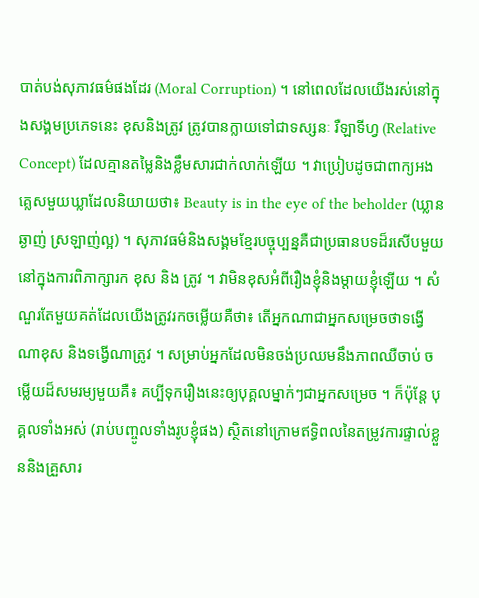បាត់បង់សុភាវធម៌ផងដែរ (Moral Corruption) ។ នៅពេលដែលយើងរស់នៅក្នុងសង្គមប្រភេទនេះ ខុសនិងត្រូវ ត្រូវបានក្លាយទៅជាទស្សនៈ រឺឡាទីហ្វ (Relative Concept) ដែលគ្មានតម្លៃនិងខ្លឹមសារជាក់លាក់ឡើយ ។ វាប្រៀបដូចជាពាក្យអងគ្លេសមួយឃ្លាដែលនិយាយថា៖ Beauty is in the eye of the beholder (ឃ្លានឆ្ងាញ់ ស្រឡាញ់ល្អ) ។ សុភាវធម៌និងសង្គមខ្មែរបច្ចុប្បន្នគឺជាប្រធានបទដ៏រសើបមួយនៅក្នុងការពិភាក្សារក ខុស និង ត្រូវ ។ វាមិនខុសអំពីរឿងខ្ញុំនិងម្តាយខ្ញុំឡើយ ។ សំណួរតែមួយគត់ដែលយើងត្រូវរកចម្លើយគឺថា៖ តើអ្នកណាជាអ្នកសម្រេចថាទង្វើណាខុស និងទង្វើណាត្រូវ ។ សម្រាប់អ្នកដែលមិនចង់ប្រឈមនឹងភាពឈឺចាប់ ចម្លើយដ៏សមរម្យមួយគឺ៖ គប្បីទុករឿងនេះឲ្យបុគ្គលម្នាក់ៗជាអ្នកសម្រេច ។ ក៏ប៉ុន្តែ បុគ្គលទាំងអស់ (រាប់បញ្ចូលទាំងរូបខ្ញុំផង) ស្ថិតនៅក្រោមឥទ្ធិពលនៃតម្រូវការផ្ទាល់ខ្លួននិងគ្រួសារ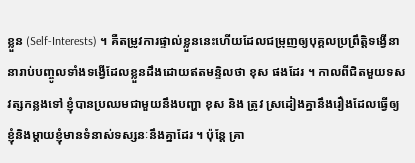ខ្លួន (Self-Interests) ។ គឺតម្រូវការផ្ទាល់ខ្លួននេះហើយដែលជម្រុញឲ្យបុគ្គលប្រព្រឹត្តិទង្វើនានារាប់បញ្ចូលទាំងទង្វើដែលខ្លួនដឹងដោយឥតមន្ទិលថា ខុស ផងដែរ ។ កាលពីជិតមួយទសវត្សកន្លងទៅ ខ្ញុំបានប្រឈមជាមួយនឹងបញ្ហា ខុស និង ត្រូវ ស្រដៀងគ្នានឹងរឿងដែលធ្វើឲ្យខ្ញុំនិងម្តាយខ្ញុំមានទំនាស់ទស្សនៈនឹងគ្នាដែរ ។ ប៉ុន្តែ គ្រា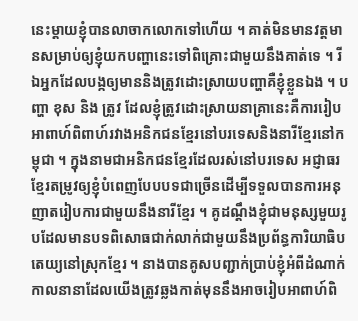នេះម្តាយខ្ញុំបានលាចាកលោកទៅហើយ ។ គាត់មិនមានវត្តមានសម្រាប់ឲ្យខ្ញុំយកបញ្ហានេះទៅពិគ្រោះជាមួយនឹងគាត់ទេ ។ រីឯអ្នកដែលបង្កឲ្យមាននិងត្រូវដោះស្រាយបញ្ហាគឺខ្ញុំខ្លួនឯង ។ បញ្ហា ខុស និង ត្រូវ ដែលខ្ញុំត្រូវដោះស្រាយនាគ្រានេះគឺការរៀបអាពាហ៍ពិពាហ៍រវាងអនិកជនខ្មែរនៅបរទេសនិងនារីខ្មែរនៅកម្ពុជា ។ ក្នុងនាមជាអនិកជនខ្មែរដែលរស់នៅបរទេស អជ្ញាធរខ្មែរតម្រូវឲ្យខ្ញុំបំពេញបែបបទជាច្រើនដើម្បីទទួលបានការអនុញាតរៀបការជាមួយនឹងនារីខ្មែរ ។ គូដណ្តឹងខ្ញុំជាមនុស្សមួយរូបដែលមានបទពិសោធជាក់លាក់ជាមួយនឹងប្រព័ន្ធការិយាធិបតេយ្យនៅស្រុកខ្មែរ ។ នាងបានគូសបញ្ជាក់ប្រាប់ខ្ញុំអំពីដំណាក់កាលនានាដែលយើងត្រូវឆ្លងកាត់មុននឹងអាចរៀបអាពាហ៍ពិ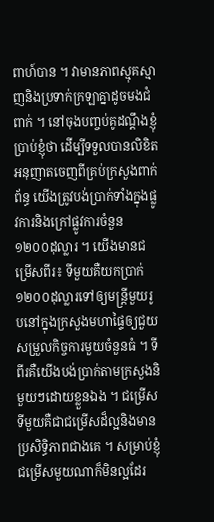ពាហ៍បាន ។ វាមានភាពស្មុគស្មាញនិងប្រទាក់ក្រឡាគ្នាដូចមងជំពាក់ ។ នៅចុងបញ្ចប់គូដណ្តឹងខ្ញុំប្រាប់ខ្ញុំថា ដើម្បីទទួលបានលិខិតអនុញាតចេញពីគ្រប់ក្រសួងពាក់ព័ន្ធ យើងត្រូវបង់ប្រាក់ទាំងក្នុងផ្លូវការនិងក្រៅផ្លូវការចំនួន ១២០០ដុល្លារ ។ យើងមានជម្រើសពីរ៖ ទីមួយគឺយកប្រាក់ ១២០០ដុល្លារទៅឲ្យមន្ត្រីមួយរូបនៅក្នុងក្រសួងមហាផ្ទៃឲ្យជួយសម្រួលកិច្ចការមួយចំនួនធំ ។ ទីពីរគឺយើងបង់ប្រាក់តាមក្រសួងនិមួយៗដោយខ្លួនឯង ។ ជម្រើសទីមួយគឺជាជម្រើសដ៏ល្អនិងមានប្រសិទ្ធិភាពជាងគេ ។ សម្រាប់ខ្ញុំជម្រើសមួយណាក៏មិនល្អដែរ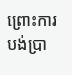ព្រោះការបង់ប្រា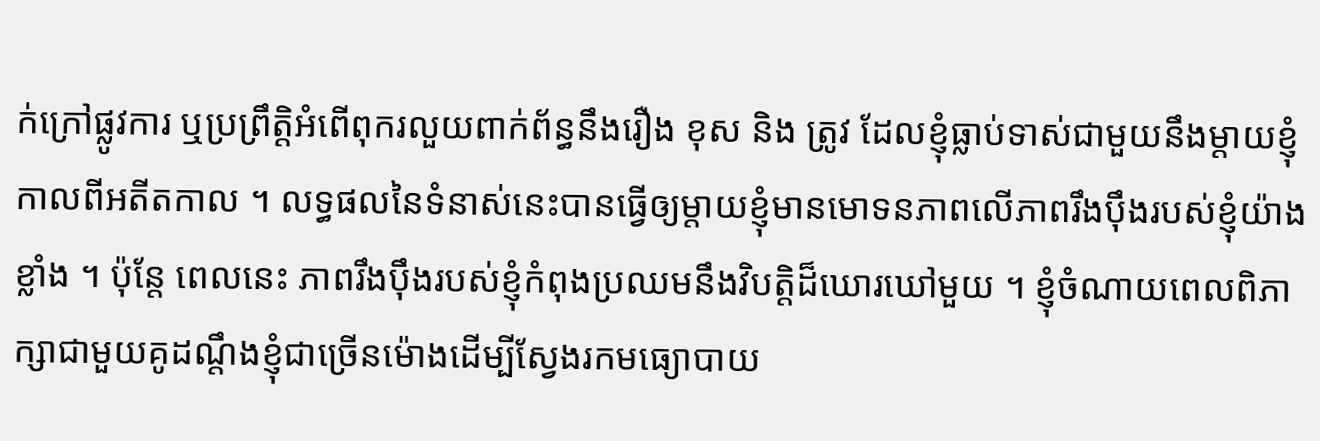ក់ក្រៅផ្លូវការ ឬប្រព្រឹត្តិអំពើពុករលួយពាក់ព័ន្ធនឹងរឿង ខុស និង ត្រូវ ដែលខ្ញុំធ្លាប់ទាស់ជាមួយនឹងម្តាយខ្ញុំកាលពីអតីតកាល ។ លទ្ធផលនៃទំនាស់នេះបានធ្វើឲ្យម្តាយខ្ញុំមានមោទនភាពលើភាពរឹងបុឹងរបស់ខ្ញុំយ៉ាងខ្លាំង ។ ប៉ុន្តែ ពេលនេះ ភាពរឹងបុឹងរបស់ខ្ញុំកំពុងប្រឈមនឹងវិបត្តិដ៏ឃោរឃៅមួយ ។ ខ្ញុំចំណាយពេលពិភាក្សាជាមួយគូដណ្តឹងខ្ញុំជាច្រើនម៉ោងដើម្បីស្វែងរកមធ្យោបាយ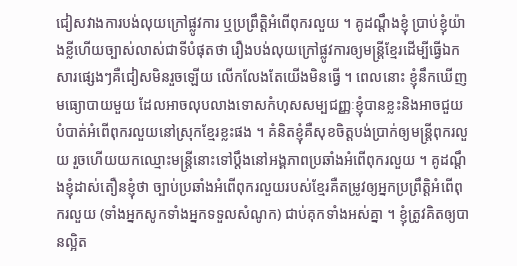ជៀសវាងការបង់លុយក្រៅផ្លូវការ ឬប្រព្រឹត្តិអំពើពុករលួយ ។ គូដណ្តឹងខ្ញុំ ប្រាប់ខ្ញុំយ៉ាងខ្លីហើយច្បាស់លាស់ជាទីបំផុតថា រឿងបង់លុយក្រៅផ្លូវការឲ្យមន្ត្រីខ្មែរដើម្បីធ្វើឯកសារផ្សេងៗគឺជៀសមិនរួចឡើយ លើកលែងតែយើងមិនធ្វើ ។ ពេលនោះ ខ្ញុំនឹកឃើញមធ្យោបាយមួយ ដែលអាចលុបលាងទោសកំហុសសម្បជញ្ញៈខ្ញុំបានខ្លះនិងអាចជួយបំបាត់អំពើពុករលួយនៅស្រុកខ្មែរខ្លះផង ។ គំនិតខ្ញុំគឺសុខចិត្តបង់ប្រាក់ឲ្យមន្ត្រីពុករលួយ រួចហើយយកឈ្មោះមន្ត្រីនោះទៅប្តឹងនៅអង្គភាពប្រឆាំងអំពើពុករលួយ ។ គូដណ្តឹងខ្ញុំដាស់តឿនខ្ញុំថា ច្បាប់ប្រឆាំងអំពើពុករលួយរបស់ខ្មែរគឺតម្រូវឲ្យអ្នកប្រព្រឹត្តិអំពើពុករលួយ (ទាំងអ្នកសូកទាំងអ្នកទទួលសំណូក) ជាប់គុកទាំងអស់គ្នា ។ ខ្ញុំត្រូវគិតឲ្យបានល្អិត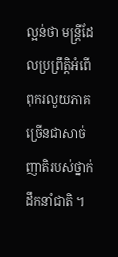ល្អន់ថា មន្ត្រីដែលប្រព្រឹត្តិអំពើពុករលួយភាគច្រើនជាសាច់ញាតិរបស់ថ្នាក់ដឹកនាំជាតិ ។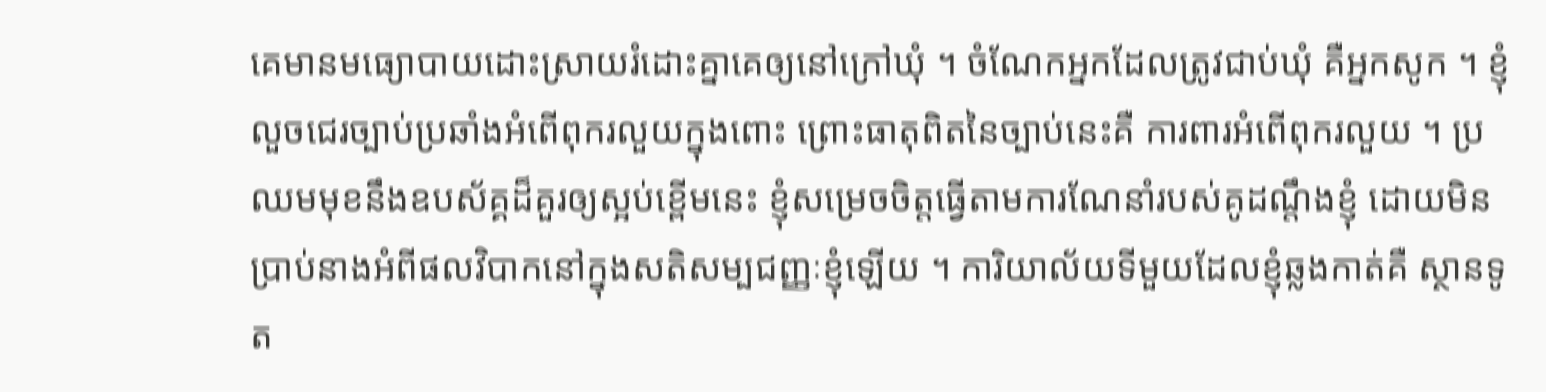គេមានមធ្យោបាយដោះស្រាយរំដោះគ្នាគេឲ្យនៅក្រៅឃុំ ។ ចំណែកអ្នកដែលត្រូវជាប់ឃុំ គឺអ្នកសូក ។ ខ្ញុំលួចជេរច្បាប់ប្រឆាំងអំពើពុករលួយក្នុងពោះ ព្រោះធាតុពិតនៃច្បាប់នេះគឺ ការពារអំពើពុករលួយ ។ ប្រឈមមុខនឹងឧបស័គ្គដ៏គួរឲ្យស្អប់ខ្ពើមនេះ ខ្ញុំសម្រេចចិត្តធ្វើតាមការណែនាំរបស់គូដណ្តឹងខ្ញុំ ដោយមិនប្រាប់នាងអំពីផលវិបាកនៅក្នុងសតិសម្បជញ្ញៈខ្ញុំឡើយ ។ ការិយាល័យទីមួយដែលខ្ញុំឆ្លងកាត់គឺ ស្ថានទូត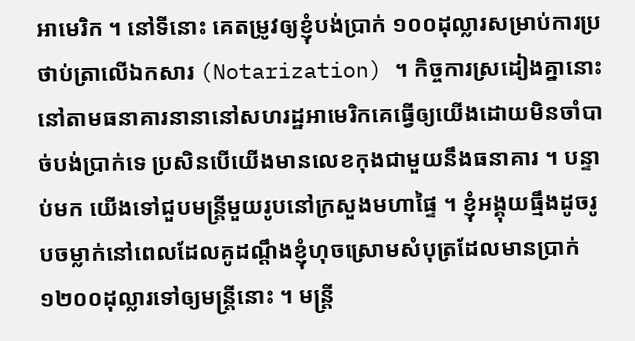អាមេរិក ។ នៅទីនោះ គេតម្រូវឲ្យខ្ញុំបង់ប្រាក់ ១០០ដុល្លារសម្រាប់ការប្រថាប់ត្រាលើឯកសារ (Notarization) ។ កិច្ចការស្រដៀងគ្នានោះ នៅតាមធនាគារនានានៅសហរដ្ឋអាមេរិកគេធ្វើឲ្យយើងដោយមិនចាំបាច់បង់ប្រាក់ទេ ប្រសិនបើយើងមានលេខកុងជាមួយនឹងធនាគារ ។ បន្ទាប់មក យើងទៅជួបមន្ត្រីមួយរូបនៅក្រសួងមហាផ្ទៃ ។ ខ្ញុំអង្គុយធ្មឹងដូចរូបចម្លាក់នៅពេលដែលគូដណ្តឹងខ្ញុំហុចស្រោមសំបុត្រដែលមានប្រាក់ ១២០០ដុល្លារទៅឲ្យមន្ត្រីនោះ ។ មន្ត្រី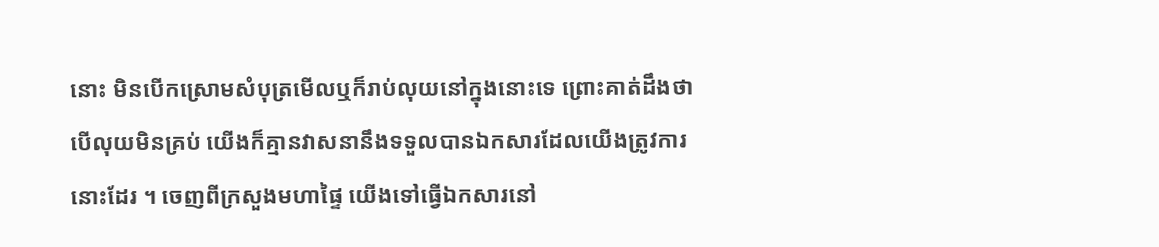នោះ មិនបើកស្រោមសំបុត្រមើលឬក៏រាប់លុយនៅក្នុងនោះទេ ព្រោះគាត់ដឹងថាបើលុយមិនគ្រប់ យើងក៏គ្មានវាសនានឹងទទួលបានឯកសារដែលយើងត្រូវការនោះដែរ ។ ចេញពីក្រសួងមហាផ្ទៃ យើងទៅធ្វើឯកសារនៅ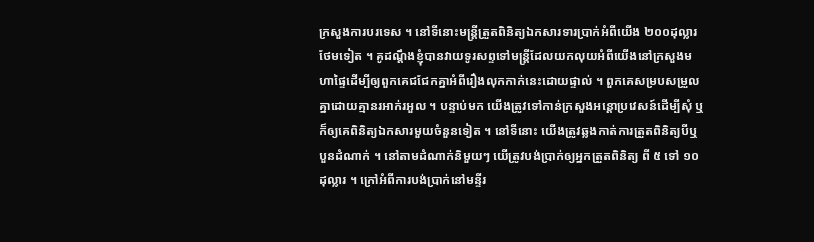ក្រសួងការបរទេស ។ នៅទីនោះមន្ត្រីត្រួតពិនិត្យឯកសារទារប្រាក់អំពីយើង ២០០ដុល្លារថែមទៀត ។ គូដណ្តឹងខ្ញុំបានវាយទូរសព្ទទៅមន្ត្រីដែលយកលុយអំពីយើងនៅក្រសួងមហាផ្ទៃដើម្បីឲ្យពួកគេជជែកគ្នាអំពីរឿងលុកកាក់នេះដោយផ្ទាល់ ។ ពួកគេសម្របសម្រួលគ្នាដោយគ្មានរអាក់រអួល ។ បន្ទាប់មក យើងត្រូវទៅកាន់ក្រសួងអន្តោប្រវេសន៍ដើម្បីសុំ ឬក៏ឲ្យគេពិនិត្យឯកសារមួយចំនួនទៀត ។ នៅទីនោះ យើងត្រូវឆ្លងកាត់ការត្រួតពិនិត្យបីឬបួនដំណាក់ ។ នៅតាមដំណាក់និមួយៗ យើត្រូវបង់ប្រាក់ឲ្យអ្នកត្រួតពិនិត្យ ពី ៥ ទៅ ១០ដុល្លារ ។ ក្រៅអំពីការបង់ប្រាក់នៅមន្ទីរ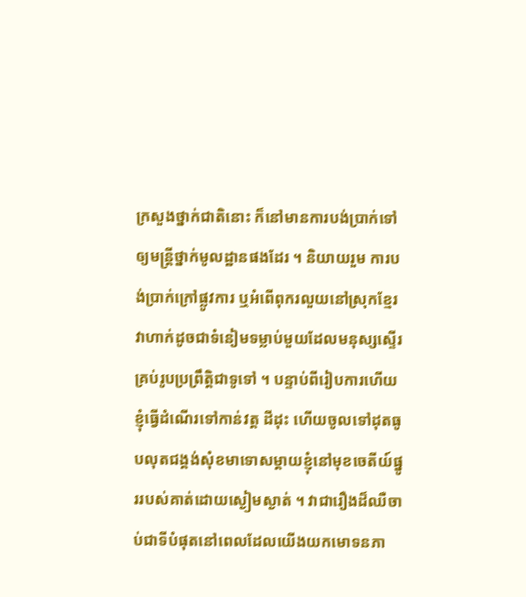ក្រសួងថ្នាក់ជាតិនោះ ក៏នៅមានការបង់ប្រាក់ទៅឲ្យមន្ត្រីថ្នាក់មូលដ្ឋានផងដែរ ។ និយាយរួម ការបង់ប្រាក់ក្រៅផ្លូវការ ឬអំពើពុករលួយនៅស្រុកខ្មែរវាហាក់ដូចជាទំនៀមទម្លាប់មួយដែលមនុស្សស្ទើរគ្រប់រូបប្រព្រឹត្តិជាទូទៅ ។ បន្ទាប់ពីរៀបការហើយ ខ្ញុំធ្វើដំណើរទៅកាន់វត្ត ដីដុះ ហើយចូលទៅដុតធូបលុតជង្គង់សុំខមាទោសម្តាយខ្ញុំនៅមុខចេតីយ៍ផ្នូររបស់គាត់ដោយស្ងៀមស្ងាត់ ។ វាជារឿងដ៏ឈឺចាប់ជាទីបំផុតនៅពេលដែលយើងយកមោទនភា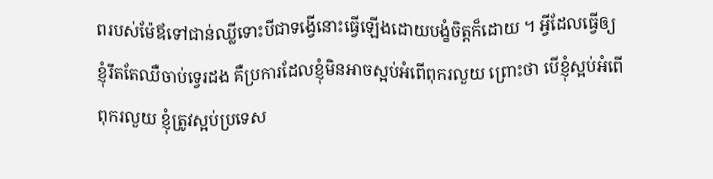ពរបស់ម៉ែឪទៅជាន់ឈ្លីទោះបីជាទង្វើនោះធ្វើឡើងដោយបង្ខំចិត្តក៏ដោយ ។ អ្វីដែលធ្វើឲ្យខ្ញុំរឹតតែឈឺចាប់ទ្វេរដង គឺប្រការដែលខ្ញុំមិនអាចស្អប់អំពើពុករលួយ ព្រោះថា បើខ្ញុំស្អប់អំពើពុករលួយ ខ្ញុំត្រូវស្អប់ប្រទេស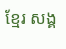ខ្មែរ សង្គ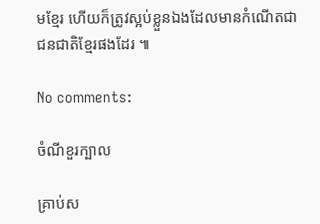មខ្មែរ ហើយក៏ត្រូវស្អប់ខ្លួនឯងដែលមានកំណើតជាជនជាតិខ្មែរផងដែរ ៕

No comments:

ចំណីខួរក្បាល

គ្រាប់ស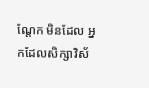ណ្តែក មិនដែល អ្នកដែលសិក្សាវិស័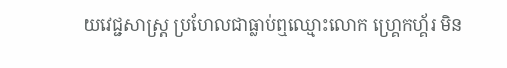យវេជ្ជសាស្ត្រ ប្រហែលជាធ្លាប់ឮឈ្មោះលោក ហ្គ្រេកហ្គ័រ មិន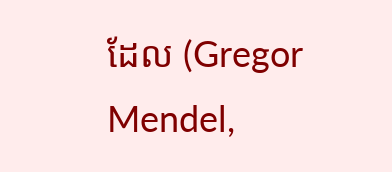ដែល (Gregor Mendel,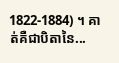1822-1884) ។ គាត់គឺជាបិតានៃ...